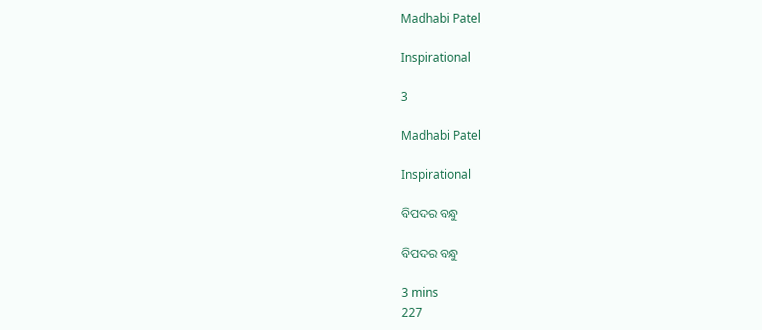Madhabi Patel

Inspirational

3

Madhabi Patel

Inspirational

ବିପଦର ବନ୍ଧୁ

ବିପଦର ବନ୍ଧୁ

3 mins
227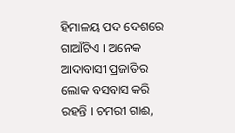ହିମାଳୟ ପଦ ଦେଶରେ ଗାଆଁଟିଏ । ଅନେକ ଆଦାବାସୀ ପ୍ରଜାତିର ଲୋକ ବସବାସ କରି ରହନ୍ତି । ଚମରୀ ଗାଈ,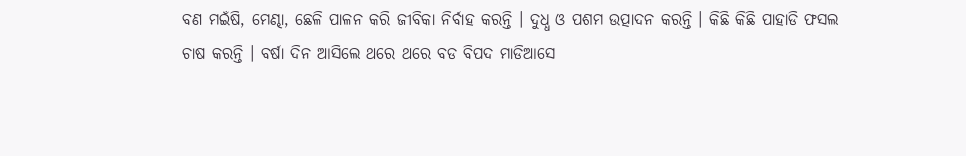ବଣ ମଇଁଷି, ମେଣ୍ଢା, ଛେଳି ପାଳନ କରି ଜୀବିକା ନିର୍ବାହ କରନ୍ତି । ଦୁଧ୍ଧ ଓ ପଶମ ଉତ୍ପାଦନ କରନ୍ତି । କିଛି କିଛି ପାହାଡି ଫସଲ ଚାଷ କରନ୍ତି । ବର୍ଷା ଦିନ ଆସିଲେ ଥରେ ଥରେ ବଡ ବିପଦ ମାଡିଆସେ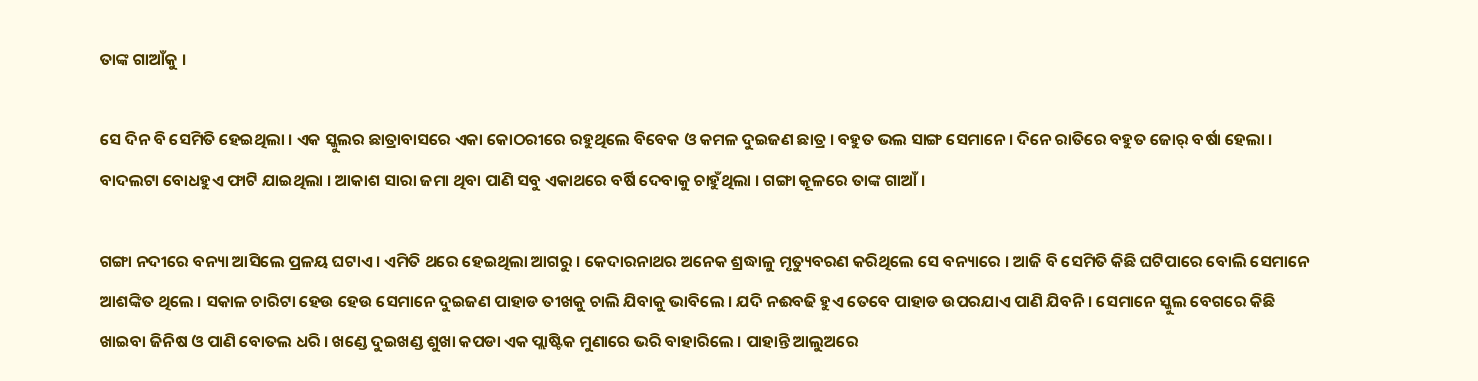ତାଙ୍କ ଗାଆଁକୁ ।

ସେ ଦିନ ବି ସେମିତି ହେଇଥିଲା । ଏକ ସ୍କୁଲର ଛାତ୍ରାବାସରେ ଏକା କୋଠରୀରେ ରହୁଥିଲେ ବିବେକ ଓ କମଳ ଦୁଇଜଣ ଛାତ୍ର । ବହୁତ ଭଲ ସାଙ୍ଗ ସେମାନେ । ଦିନେ ରାତିରେ ବହୁତ ଜୋର୍ ବର୍ଷା ହେଲା । ବାଦଲଟା ବୋଧହୁଏ ଫାଟି ଯାଇଥିଲା । ଆକାଶ ସାରା ଜମା ଥିବା ପାଣି ସବୁ ଏକାଥରେ ବର୍ଷି ଦେବାକୁ ଚାହୁଁଥିଲା । ଗଙ୍ଗା କୂଳରେ ତାଙ୍କ ଗାଆଁ ।

ଗଙ୍ଗା ନଦୀରେ ବନ୍ୟା ଆସିଲେ ପ୍ରଳୟ ଘଟାଏ । ଏମିତି ଥରେ ହେଇଥିଲା ଆଗରୁ । କେଦାରନାଥର ଅନେକ ଶ୍ରଦ୍ଧାଳୁ ମୃତ୍ୟୁବରଣ କରିଥିଲେ ସେ ବନ୍ୟାରେ । ଆଜି ବି ସେମିତି କିଛି ଘଟିପାରେ ବୋଲି ସେମାନେ ଆଶଙ୍କିତ ଥିଲେ । ସକାଳ ଚାରିଟା ହେଉ ହେଉ ସେମାନେ ଦୁଇଜଣ ପାହାଡ ତୀଖକୁ ଚାଲି ଯିବାକୁ ଭାବିଲେ । ଯଦି ନଈବଢି ହୁଏ ତେବେ ପାହାଡ ଉପରଯାଏ ପାଣି ଯିବନି । ସେମାନେ ସ୍କୁଲ ବେଗରେ କିଛି ଖାଇବା ଜିନିଷ ଓ ପାଣି ବୋତଲ ଧରି । ଖଣ୍ଡେ ଦୁଇଖଣ୍ଡ ଶୁଖା କପଡା ଏକ ପ୍ଲାଷ୍ଟିକ ମୁଣାରେ ଭରି ବାହାରିଲେ । ପାହାନ୍ତି ଆଲୁଅରେ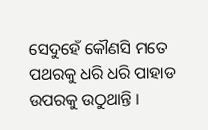ସେଦୁହେଁ କୌଣସି ମତେ ପଥରକୁ ଧରି ଧରି ପାହାଡ ଉପରକୁ ଉଠୁଥାନ୍ତି ।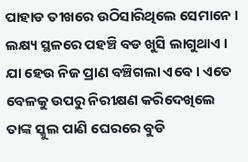ପାହାଡ ତୀଖରେ ଉଠିସାରିଥିଲେ ସେମାନେ । ଲକ୍ଷ୍ୟ ସ୍ଥଳରେ ପହଞ୍ଚି ବଡ ଖୁସି ଲାଗୁଥାଏ । ଯା ହେଉ ନିଜ ପ୍ରାଣ ବଞ୍ଚିଗଲା ଏବେ । ଏତେ ବେଳକୁ ଉପରୁ ନିରୀକ୍ଷଣ କରିଦେଖିଲେ ତାଙ୍କ ସ୍କୁଲ ପାଣି ଘେରରେ ବୁଡି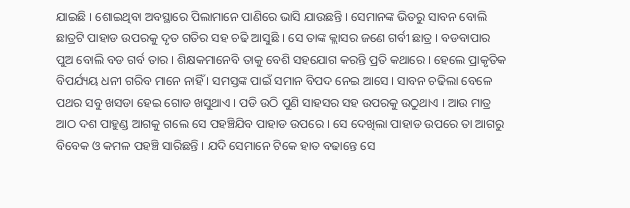ଯାଇଛି । ଶୋଇଥିବା ଅବସ୍ଥାରେ ପିଲାମାନେ ପାଣିରେ ଭାସି ଯାଉଛନ୍ତି । ସେମାନଙ୍କ ଭିତରୁ ସାବନ ବୋଲି ଛାତ୍ରଟି ପାହାଡ ଉପରକୁ ଦୃତ ଗତିର ସହ ଚଢି ଆସୁଛି । ସେ ତାଙ୍କ କ୍ଲାସର ଜଣେ ଗର୍ବୀ ଛାତ୍ର । ବଡବାପାର ପୁଅ ବୋଲି ବଡ ଗର୍ବ ତାର । ଶିକ୍ଷକମାନେବି ତାକୁ ବେଶି ସହଯୋଗ କରନ୍ତି ପ୍ରତି କଥାରେ । ହେଲେ ପ୍ରାକୃତିକ ବିପର୍ଯ୍ୟୟ ଧନୀ ଗରିବ ମାନେ ନାହିଁ । ସମସ୍ତଙ୍କ ପାଇଁ ସମାନ ବିପଦ ନେଇ ଆସେ । ସାବନ ଚଢିଲା ବେଳେ ପଥର ସବୁ ଖସଡା ହେଇ ଗୋଡ ଖସୁଥାଏ । ପଡି ଉଠି ପୁଣି ସାହସର ସହ ଉପରକୁ ଉଠୁଥାଏ । ଆଉ ମାତ୍ର ଆଠ ଦଶ ପାହୁଣ୍ଡ ଆଗକୁ ଗଲେ ସେ ପହଞ୍ଚିଯିବ ପାହାଡ ଉପରେ । ସେ ଦେଖିଲା ପାହାଡ ଉପରେ ତା ଆଗରୁ ବିବେକ ଓ କମଳ ପହଞ୍ଚି ସାରିଛନ୍ତି । ଯଦି ସେମାନେ ଟିକେ ହାତ ବଢାନ୍ତେ ସେ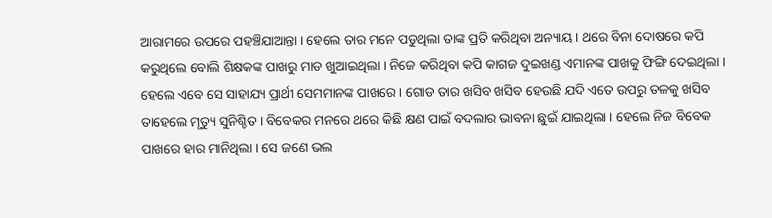ଆରାମରେ ଉପରେ ପହଞ୍ଚିଯାଆନ୍ତା । ହେଲେ ତାର ମନେ ପଡୁଥିଲା ତାଙ୍କ ପ୍ରତି କରିଥିବା ଅନ୍ୟାୟ । ଥରେ ବିନା ଦୋଷରେ କପି କରୁଥିଲେ ବୋଲି ଶିକ୍ଷକଙ୍କ ପାଖରୁ ମାଡ ଖୁଆଇଥିଲା । ନିଜେ କରିଥିବା କପି କାଗଜ ଦୁଇଖଣ୍ଡ ଏମାନଙ୍କ ପାଖକୁ ଫିଙ୍ଗି ଦେଇଥିଲା । ହେଲେ ଏବେ ସେ ସାହାଯ୍ୟ ପ୍ରାର୍ଥୀ ସେମମାନଙ୍କ ପାଖରେ । ଗୋଡ ତାର ଖସିବ ଖସିବ ହେଉଛି ଯଦି ଏତେ ଉପରୁ ତଳକୁ ଖସିବ ତାହେଲେ ମୃତ୍ୟୁ ସୁନିଶ୍ଚିତ । ବିବେକର ମନରେ ଥରେ କିଛି କ୍ଷଣ ପାଇଁ ବଦଲାର ଭାବନା ଛୁଇଁ ଯାଇଥିଲା । ହେଲେ ନିଜ ବିବେକ ପାଖରେ ହାର ମାନିଥିଲା । ସେ ଜଣେ ଭଲ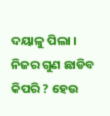ଦୟାଳୁ ପିଲା । ନିଜର ଗୁଣ ଛାଡିବ କିପରି ? ହେଉ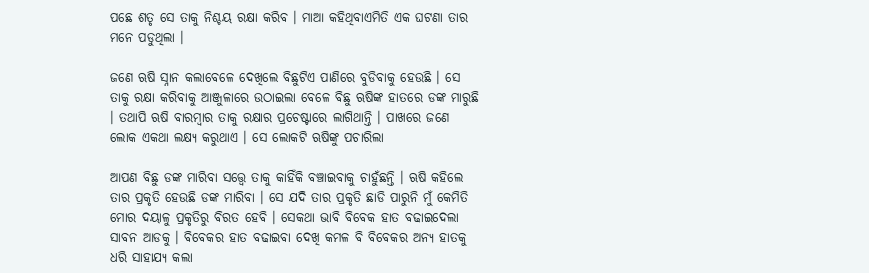ପଛେ ଶତୃ ସେ ତାକୁ ନିଶ୍ଚୟ ରକ୍ଷା କରିବ । ମାଆ କହିଥିବାଏମିତି ଏକ ଘଟଣା ତାର ମନେ ପଡୁଥିଲା ।

ଜଣେ ଋଷି ସ୍ନାନ କଲାବେଳେ ଦେଖିଲେ ବିଛୁଟିଏ ପାଣିରେ ବୁଡିବାକୁ ହେଉଛି । ସେ ତାକୁ ରକ୍ଷା କରିବାକୁ ଆଞ୍ଜୁଳାରେ ଉଠାଇଲା ବେଳେ ବିଛୁ ଋଷିଙ୍କ ହାତରେ ଡଙ୍କ ମାରୁଛି । ତଥାପି ଋଷି ବାରମ୍ବାର ତାକୁ ରକ୍ଷାର ପ୍ରଚେଷ୍ଟାରେ ଲାଗିଥାନ୍ତି । ପାଖରେ ଜଣେ ଲୋକ ଏକଥା ଲକ୍ଷ୍ୟ କରୁଥାଏ । ସେ ଲୋକଟି ଋଷିଙ୍କୁ ପଚାରିଲା

ଆପଣ ବିଛୁ ଡଙ୍କ ମାରିବା ସତ୍ତ୍ବେ ତାକୁ କାହିଁକି ବଞ୍ଚାଇବାକୁ ଚାହୁଁଛନ୍ତି । ଋଷି କହିଲେ ତାର ପ୍ରକୃତି ହେଉଛି ଡଙ୍କ ମାରିବା । ସେ ଯଦି ତାର ପ୍ରକୃତି ଛାଡି ପାରୁନି ମୁଁ କେମିତି ମୋର ଦୟାଳୁ ପ୍ରକୃତିରୁ ବିରତ ହେବି । ସେକଥା ଭାବି ବିବେକ ହାତ ବଢାଇଦେଲା ସାବନ ଆଡକୁ । ବିବେକର ହାତ ବଢାଇବା ଦେଖି କମଳ ବି ବିବେକର ଅନ୍ୟ ହାତକୁ ଧରି ସାହାଯ୍ୟ କଲା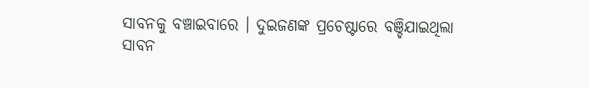ସାବନକୁ ବଞ୍ଚାଇବାରେ । ଦୁଇଜଣଙ୍କ ପ୍ରଚେଷ୍ଟାରେ ବଞ୍ଚିଯାଇଥିଲା ସାବନ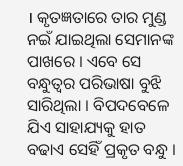। କୃତଜ୍ଞତାରେ ତାର ମୁଣ୍ଡ ନଇଁ ଯାଇଥିଲା ସେମାନଙ୍କ ପାଖରେ । ଏବେ ସେ ବନ୍ଧୁତ୍ୱର ପରିଭାଷା ବୁଝି ସାରିଥିଲା । ବିପଦବେଳେ ଯିଏ ସାହାଯ୍ୟକୁ ହାତ ବଢାଏ ସେହିଁ ପ୍ରକୃତ ବନ୍ଧୁ ।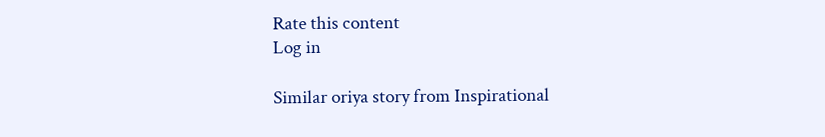Rate this content
Log in

Similar oriya story from Inspirational